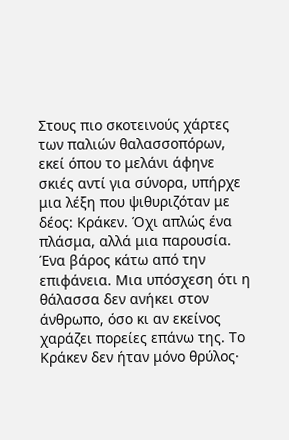Στους πιο σκοτεινούς χάρτες των παλιών θαλασσοπόρων, εκεί όπου το μελάνι άφηνε σκιές αντί για σύνορα, υπήρχε μια λέξη που ψιθυριζόταν με δέος: Κράκεν. Όχι απλώς ένα πλάσμα, αλλά μια παρουσία. Ένα βάρος κάτω από την επιφάνεια. Μια υπόσχεση ότι η θάλασσα δεν ανήκει στον άνθρωπο, όσο κι αν εκείνος χαράζει πορείες επάνω της. Το Κράκεν δεν ήταν μόνο θρύλος·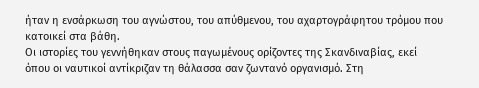ήταν η ενσάρκωση του αγνώστου, του απύθμενου, του αχαρτογράφητου τρόμου που κατοικεί στα βάθη.
Οι ιστορίες του γεννήθηκαν στους παγωμένους ορίζοντες της Σκανδιναβίας, εκεί όπου οι ναυτικοί αντίκριζαν τη θάλασσα σαν ζωντανό οργανισμό. Στη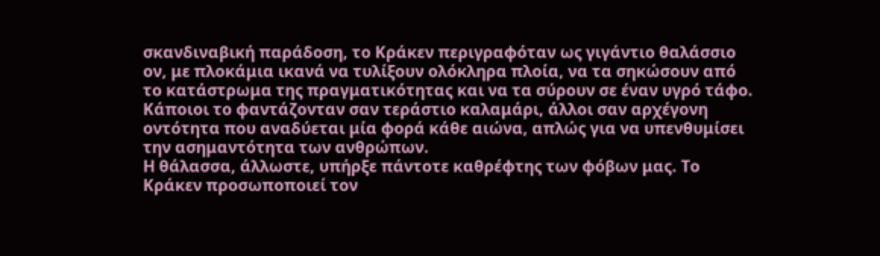σκανδιναβική παράδοση, το Κράκεν περιγραφόταν ως γιγάντιο θαλάσσιο ον, με πλοκάμια ικανά να τυλίξουν ολόκληρα πλοία, να τα σηκώσουν από το κατάστρωμα της πραγματικότητας και να τα σύρουν σε έναν υγρό τάφο. Κάποιοι το φαντάζονταν σαν τεράστιο καλαμάρι, άλλοι σαν αρχέγονη οντότητα που αναδύεται μία φορά κάθε αιώνα, απλώς για να υπενθυμίσει την ασημαντότητα των ανθρώπων.
Η θάλασσα, άλλωστε, υπήρξε πάντοτε καθρέφτης των φόβων μας. Το Κράκεν προσωποποιεί τον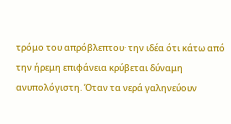τρόμο του απρόβλεπτου· την ιδέα ότι κάτω από την ήρεμη επιφάνεια κρύβεται δύναμη ανυπολόγιστη. Όταν τα νερά γαληνεύουν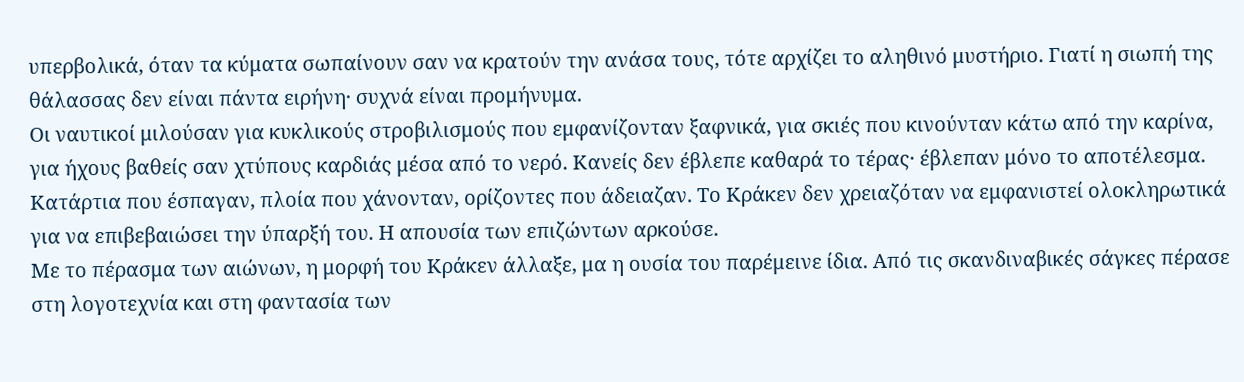υπερβολικά, όταν τα κύματα σωπαίνουν σαν να κρατούν την ανάσα τους, τότε αρχίζει το αληθινό μυστήριο. Γιατί η σιωπή της θάλασσας δεν είναι πάντα ειρήνη· συχνά είναι προμήνυμα.
Οι ναυτικοί μιλούσαν για κυκλικούς στροβιλισμούς που εμφανίζονταν ξαφνικά, για σκιές που κινούνταν κάτω από την καρίνα, για ήχους βαθείς σαν χτύπους καρδιάς μέσα από το νερό. Κανείς δεν έβλεπε καθαρά το τέρας· έβλεπαν μόνο το αποτέλεσμα. Κατάρτια που έσπαγαν, πλοία που χάνονταν, ορίζοντες που άδειαζαν. Το Κράκεν δεν χρειαζόταν να εμφανιστεί ολοκληρωτικά για να επιβεβαιώσει την ύπαρξή του. Η απουσία των επιζώντων αρκούσε.
Με το πέρασμα των αιώνων, η μορφή του Κράκεν άλλαξε, μα η ουσία του παρέμεινε ίδια. Από τις σκανδιναβικές σάγκες πέρασε στη λογοτεχνία και στη φαντασία των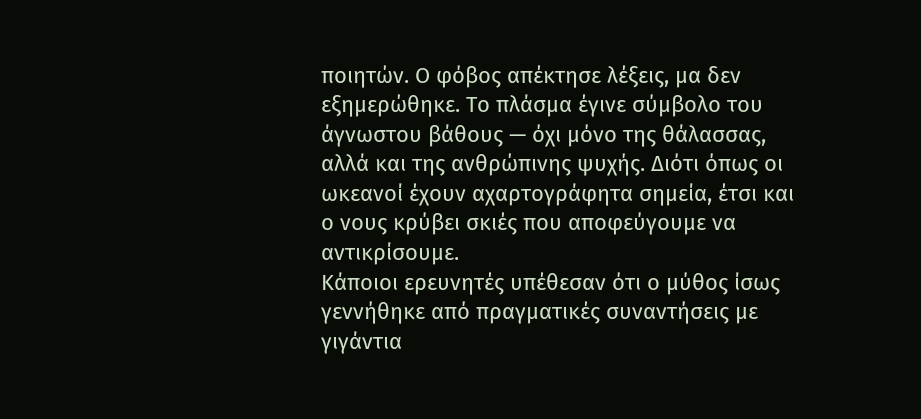ποιητών. Ο φόβος απέκτησε λέξεις, μα δεν εξημερώθηκε. Το πλάσμα έγινε σύμβολο του άγνωστου βάθους — όχι μόνο της θάλασσας, αλλά και της ανθρώπινης ψυχής. Διότι όπως οι ωκεανοί έχουν αχαρτογράφητα σημεία, έτσι και ο νους κρύβει σκιές που αποφεύγουμε να αντικρίσουμε.
Κάποιοι ερευνητές υπέθεσαν ότι ο μύθος ίσως γεννήθηκε από πραγματικές συναντήσεις με γιγάντια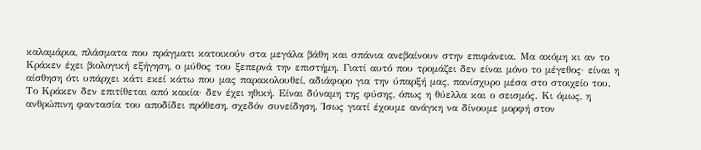καλαμάρια, πλάσματα που πράγματι κατοικούν στα μεγάλα βάθη και σπάνια ανεβαίνουν στην επιφάνεια. Μα ακόμη κι αν το Κράκεν έχει βιολογική εξήγηση, ο μύθος του ξεπερνά την επιστήμη. Γιατί αυτό που τρομάζει δεν είναι μόνο το μέγεθος· είναι η αίσθηση ότι υπάρχει κάτι εκεί κάτω που μας παρακολουθεί, αδιάφορο για την ύπαρξή μας, πανίσχυρο μέσα στο στοιχείο του.
Το Κράκεν δεν επιτίθεται από κακία· δεν έχει ηθική. Είναι δύναμη της φύσης, όπως η θύελλα και ο σεισμός. Κι όμως, η ανθρώπινη φαντασία του αποδίδει πρόθεση, σχεδόν συνείδηση. Ίσως γιατί έχουμε ανάγκη να δίνουμε μορφή στον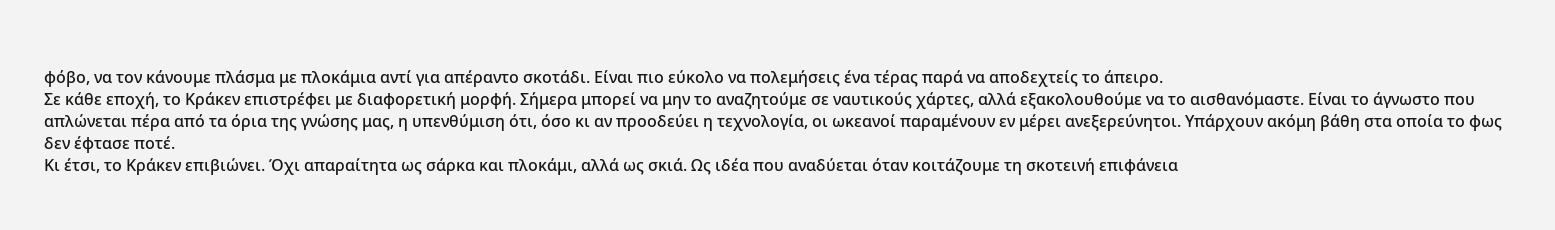φόβο, να τον κάνουμε πλάσμα με πλοκάμια αντί για απέραντο σκοτάδι. Είναι πιο εύκολο να πολεμήσεις ένα τέρας παρά να αποδεχτείς το άπειρο.
Σε κάθε εποχή, το Κράκεν επιστρέφει με διαφορετική μορφή. Σήμερα μπορεί να μην το αναζητούμε σε ναυτικούς χάρτες, αλλά εξακολουθούμε να το αισθανόμαστε. Είναι το άγνωστο που απλώνεται πέρα από τα όρια της γνώσης μας, η υπενθύμιση ότι, όσο κι αν προοδεύει η τεχνολογία, οι ωκεανοί παραμένουν εν μέρει ανεξερεύνητοι. Υπάρχουν ακόμη βάθη στα οποία το φως δεν έφτασε ποτέ.
Κι έτσι, το Κράκεν επιβιώνει. Όχι απαραίτητα ως σάρκα και πλοκάμι, αλλά ως σκιά. Ως ιδέα που αναδύεται όταν κοιτάζουμε τη σκοτεινή επιφάνεια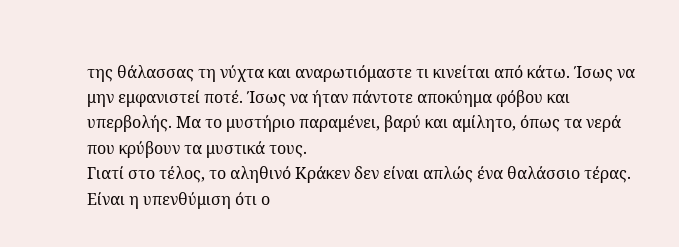της θάλασσας τη νύχτα και αναρωτιόμαστε τι κινείται από κάτω. Ίσως να μην εμφανιστεί ποτέ. Ίσως να ήταν πάντοτε αποκύημα φόβου και υπερβολής. Μα το μυστήριο παραμένει, βαρύ και αμίλητο, όπως τα νερά που κρύβουν τα μυστικά τους.
Γιατί στο τέλος, το αληθινό Κράκεν δεν είναι απλώς ένα θαλάσσιο τέρας. Είναι η υπενθύμιση ότι ο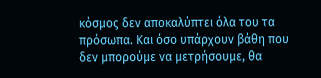κόσμος δεν αποκαλύπτει όλα του τα πρόσωπα. Και όσο υπάρχουν βάθη που δεν μπορούμε να μετρήσουμε, θα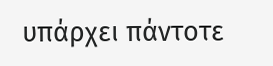υπάρχει πάντοτε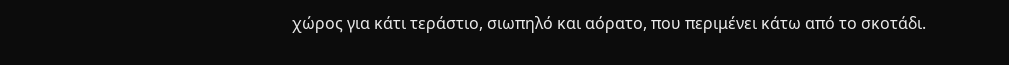χώρος για κάτι τεράστιο, σιωπηλό και αόρατο, που περιμένει κάτω από το σκοτάδι.